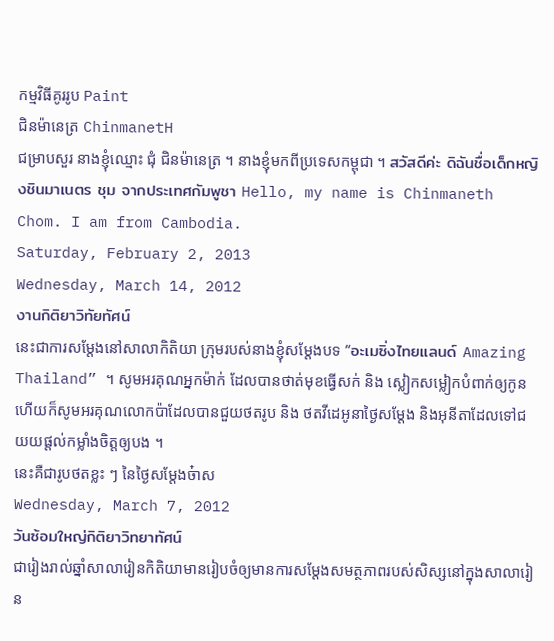កម្មវិធីគូររូប Paint
ជិនម៉ានេត្រ ChinmanetH
ជម្រាបសួរ នាងខ្ញុំឈ្មោះ ជុំ ជិនម៉ានេត្រ ។ នាងខ្ញុំមកពីប្រទេសកម្ពុជា ។ สวัสดีค่ะ ดิฉันชื่อเด็กหญิงชินมาเนตร ชุม จากประเทศกัมพูชา Hello, my name is Chinmaneth Chom. I am from Cambodia.
Saturday, February 2, 2013
Wednesday, March 14, 2012
งานกิติยาวิทัยทัศน์
នេះជាការសម្តែងនៅសាលាកិតិយា ក្រុមរបស់នាងខ្ញុំសម្តែងបទ “อะเมซิ่งไทยแลนด์ Amazing Thailand” ។ សូមអរគុណអ្នកម៉ាក់ ដែលបានថាត់មុខធ្វើសក់ និង ស្លៀកសម្លៀកបំពាក់ឲ្យកូន ហើយក៏សូមអរគុណលោកប៉ាដែលបានជួយថតរូប និង ថតវីដេអូនាថ្ងៃសម្តែង និងអុនីតាដែលទៅជយយផ្តល់កម្លាំងចិត្តឲ្យបង ។
នេះគឺជារូបថតខ្លះ ៗ នៃថ្ងៃសម្តែងច៎ាស
Wednesday, March 7, 2012
วันซ้อมใหญ่กิติยาวิทยาทัศน์
ជារៀងរាល់ឆ្នាំសាលារៀនកិតិយាមានរៀបចំឲ្យមានការសម្តែងសមត្ថភាពរបស់សិស្សនៅក្នុងសាលារៀន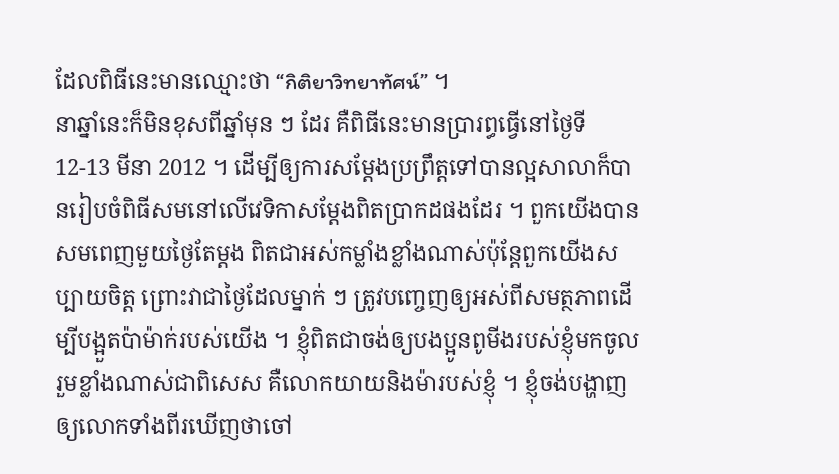ដែលពិធីនេះមានឈ្មោះថា “กิติยาวิทยาทัศน์” ។
នាឆ្នាំនេះក៏មិនខុសពីឆ្នាំមុន ៗ ដែរ គឺពិធីនេះមានប្រារព្ធធ្វើនៅថ្ងៃទី 12-13 មីនា 2012 ។ ដើម្បីឲ្យការសម្តែងប្រព្រឹត្តទៅបានល្អសាលាក៏បានរៀបចំពិធីសមនៅលើវេទិកាសម្តែងពិតប្រាកដផងដែរ ។ ពួកយើងបានសមពេញមួយថ្ងៃតែម្តង ពិតជាអស់កម្លាំងខ្លាំងណាស់ប៉ុន្តែពួកយើងសប្បាយចិត្ត ព្រោះវាជាថ្ងៃដែលម្នាក់ ៗ ត្រូវបញ្ចេញឲ្យអស់ពីសមត្ថភាពដើម្បីបង្អួតប៉ាម៉ាក់របស់យើង ។ ខ្ញុំពិតជាចង់ឲ្យបងប្អូនពូមីងរបស់ខ្ញុំមកចូលរួមខ្លាំងណាស់ជាពិសេស គឺលោកយាយនិងម៉ារបស់ខ្ញុំ ។ ខ្ញុំចង់បង្ហាញឲ្យលោកទាំងពីរឃើញថាចៅ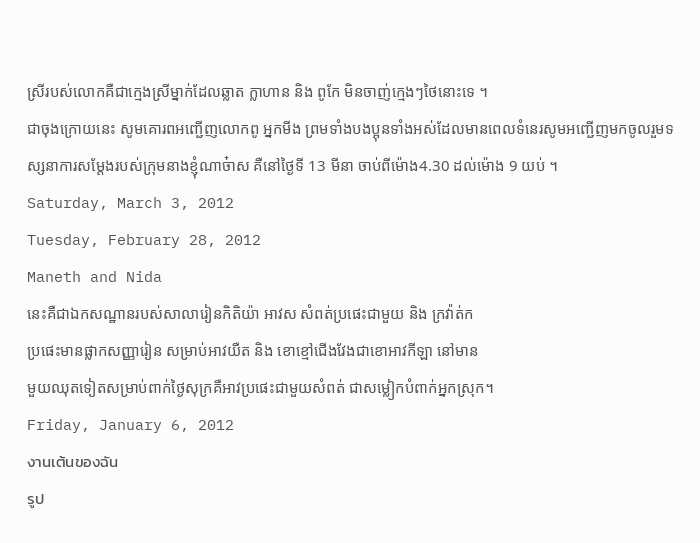ស្រីរបស់លោកគឺជាក្មេងស្រីម្នាក់ដែលឆ្លាត ក្លាហាន និង ពូកែ មិនចាញ់ក្មេងៗថៃនោះទេ ។
ជាចុងក្រោយនេះ សូមគោរពអញ្ជើញលោកពូ អ្នកមីង ព្រមទាំងបងប្អុនទាំងអស់ដែលមានពេលទំនេរសូមអញ្ជើញមកចូលរួមទស្សនាការសម្តែងរបស់ក្រុមនាងខ្ញុំណាច៎ាស គឺនៅថ្ងៃទី 13 មីនា ចាប់ពីម៉ោង4.30 ដល់ម៉ោង 9 យប់ ។
Saturday, March 3, 2012
Tuesday, February 28, 2012
Maneth and Nida
នេះគឺជាឯកសណ្ឋានរបស់សាលារៀនកិតិយ៉ា អាវស សំពត់ប្រផេះជាមួយ និង ក្រវ៉ាត់ក
ប្រផេះមានផ្លាកសញ្ញារៀន សម្រាប់អាវយឺត និង ខោខ្មៅជើងវែងជាខោអាវកីឡា នៅមាន
មួយឈុតទៀតសម្រាប់ពាក់ថ្ងៃសុក្រគឺអាវប្រផេះជាមួយសំពត់ ជាសម្លៀកបំពាក់អ្នកស្រុក។
Friday, January 6, 2012
งานเต้นของฉัน
รูป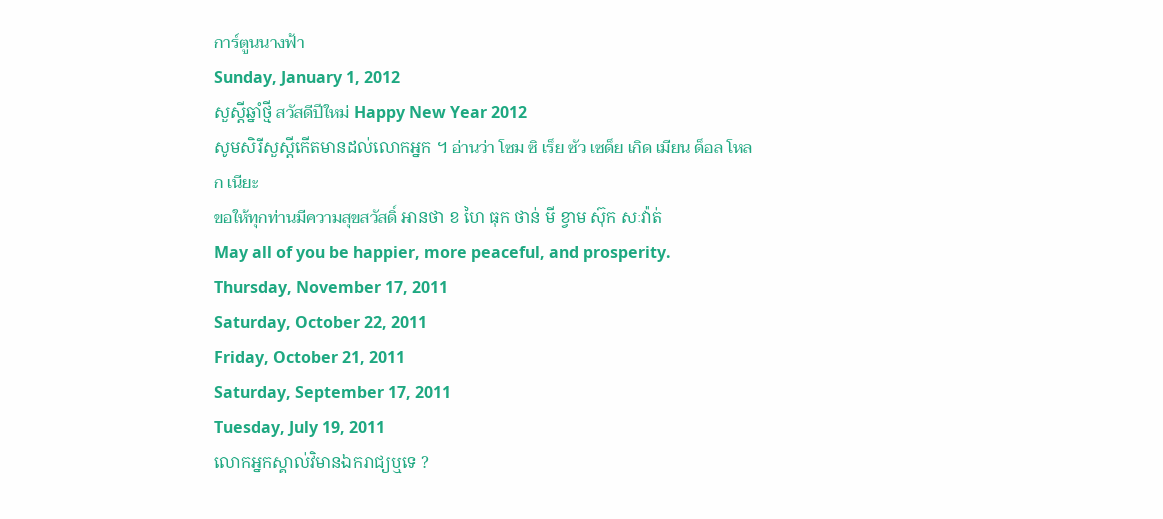การ์ตูนนางฟ้า
Sunday, January 1, 2012
សួស្ដីឆ្នាំថ្មី สวัสดีปีใหม่ Happy New Year 2012
សូមសិរីសួស្ដីកើតមានដល់លោកអ្នក ។ อ่านว่า โซม ซิ เร็ย ซัว เซด็ย เกิด เมียน ด็อล โหลก เนียะ
ขอให้ทุกท่านมีความสุขสวัสดิ์ អានថា ខ ហៃ ធុក ថាន់ មី ខ្វាម ស៊ុក សៈវ៉ាត់
May all of you be happier, more peaceful, and prosperity.
Thursday, November 17, 2011
Saturday, October 22, 2011
Friday, October 21, 2011
Saturday, September 17, 2011
Tuesday, July 19, 2011
លោកអ្នកស្គាល់វិមានឯករាជ្យឬទេ ?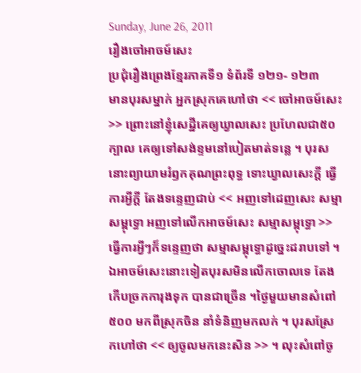Sunday, June 26, 2011
រឿងចៅអាចម៍សេះ
ប្រជុំរឿងព្រេងខ្មែរភាគទី១ ទំព័រទី ១២១- ១២៣
មានបុរសម្នាក់ អ្នកស្រុកគេហៅថា << ចៅអាចម៍សេះ >> ព្រោះនៅខ្ញុំសេដ្ឋីគេឲ្យឃ្វាលសេះ ប្រហែលជា៥០ក្បាល គេឲ្យទៅសង់ខ្ទមនៅបៀតមាត់ទន្លេ ។ បុរសនោះព្យាយាមរំឭកគុណព្រះពុទ្ធ ទោះឃ្វាលសេះក្ដី ធ្វើការអ្វីក្ដី តែងទន្ទេញជាប់ << អញទៅដេញសេះ សម្មាសម្ពុទ្ធោ អញទៅលើកអាចម៍សេះ សម្មាសម្ពុទ្ធោ >> ធ្វើការអ្វីៗក៏ទន្ទេញថា សម្មាសម្ពុទ្ធោដូច្នេះដរាបទៅ ។ ឯអាចម៍សេះនោះទៀតបុរសមិនលើកចោលទេ តែងកើបច្រកការុងទុក បានជាច្រើន ។ថ្ងៃមួយមានសំពៅ៥០០ មកពីស្រុកចិន នាំទំនិញមកលក់ ។ បុរសស្រែកហៅថា << ឲ្យចូលមកនេះសិន >> ។ លុះសំពៅចូ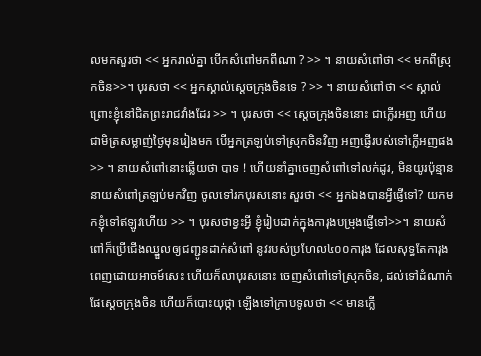លមកសួរថា << អ្នករាល់គ្នា បើកសំពៅមកពីណា ? >> ។ នាយសំពៅថា << មកពីស្រុកចិន>>។ បុរសថា << អ្នកស្គាល់ស្ដេចក្រុងចិនទេ ? >> ។ នាយសំពៅថា << ស្គាល់ ព្រោះខ្ញុំនៅជិតព្រះរាជវាំងដែរ >> ។ បុរសថា << ស្ដេចក្រុងចិននោះ ជាក្លើរអញ ហើយជាមិត្រសម្លាញ់ថ្ងៃមុនរៀងមក បើអ្នកត្រឡប់ទៅស្រុកចិនវិញ អញផ្ញើរបស់ទៅក្លើអញផង >> ។ នាយសំពៅនោះឆ្លើយថា បាទ ! ហើយនាំគ្នាចេញសំពៅទៅលក់ដូរ, មិនយូរប៉ុន្មាន នាយសំពៅត្រឡប់មកវិញ ចូលទៅរកបុរសនោះ សួរថា << អ្នកឯងបានអ្វីផ្ញើទៅ? យកមកខ្ញុំទៅឥឡូវហើយ >> ។ បុរសថាខ្វះអ្វី ខ្ញុំរៀបដាក់ក្នុងការុងបម្រុងផ្ញើទៅ>>។ នាយសំពៅក៏ប្រើជើងឈ្នួលឲ្យជញ្ជូនដាក់សំពៅ នូវរបស់ប្រហែល៤០០ការុង ដែលសុទ្ធតែការុងពេញដោយអាចម៍សេះ ហើយក៏លាបុរសនោះ ចេញសំពៅទៅស្រុកចិន, ដល់ទៅដំណាក់ផែស្ដេចក្រុងចិន ហើយក៏បោះយុថ្កា ឡើងទៅក្រាបទូលថា << មានក្លើ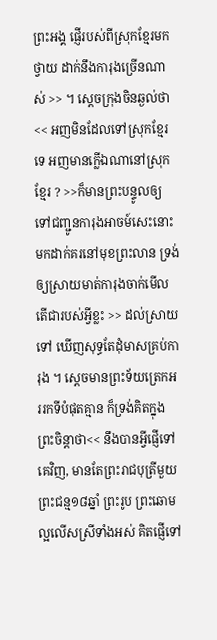ព្រះអង្គ ផ្ញើរបស់ពីស្រុកខ្មែរមកថ្វាយ ដាក់នឹងការុងច្រើនណាស់ >> ។ ស្ដេចក្រុងចិនឆ្ងល់ថា << អញមិនដែលទៅស្រុកខ្មែរទេ អញមានក្លើឯណានៅស្រុកខ្មែរ ? >>ក៏មានព្រះបន្ទូលឲ្យទៅជញ្ជូនការុងអាចម៍សេះនោះ មកដាក់គរនៅមុខព្រះលាន ទ្រង់ឲ្យស្រាយមាត់ការុងចាក់មើល តើជារបស់អ្វីខ្លះ >> ដល់ស្រាយទៅ ឃើញសុទ្ធតែដុំមាសគ្រប់ការុង ។ ស្ដេចមានព្រះទ័យត្រេកអររកទីបំផុតគ្មាន ក៏ទ្រង់គិតក្នុងព្រះចិន្ដាថា<< នឹងបានអ្វីផ្ញើទៅគេវិញ, មានតែព្រះរាជបុត្រីមួយ ព្រះជន្ម១៨ឆ្នាំ ព្រះរូប ព្រះឆោមល្អលើសស្រីទាំងអស់ គិតផ្ញើទៅ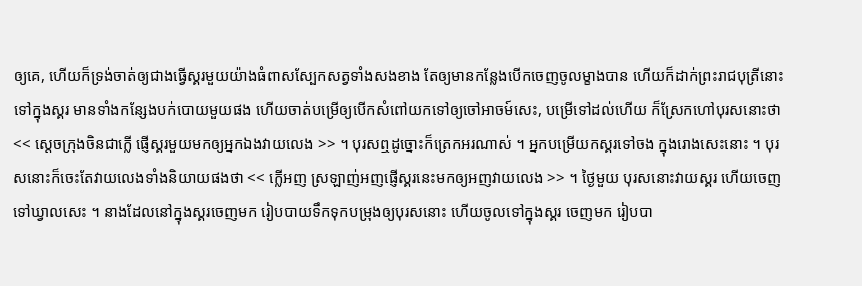ឲ្យគេ, ហើយក៏ទ្រង់ចាត់ឲ្យជាងធ្វើស្គរមួយយ៉ាងធំពាសស្បែកសត្វទាំងសងខាង តែឲ្យមានកន្លែងបើកចេញចូលម្ខាងបាន ហើយក៏ដាក់ព្រះរាជបុត្រីនោះទៅក្នុងស្គរ មានទាំងកន្សែងបក់បោយមួយផង ហើយចាត់បម្រើឲ្យបើកសំពៅយកទៅឲ្យចៅអាចម៍សេះ, បម្រើទៅដល់ហើយ ក៏ស្រែកហៅបុរសនោះថា << ស្ដេចក្រុងចិនជាក្លើ ផ្ញើស្គរមួយមកឲ្យអ្នកឯងវាយលេង >> ។ បុរសឮដូច្នោះក៏ត្រេកអរណាស់ ។ អ្នកបម្រើយកស្គរទៅចង ក្នុងរោងសេះនោះ ។ បុរសនោះក៏ចេះតែវាយលេងទាំងនិយាយផងថា << ក្លើអញ ស្រឡាញ់អញផ្ញើស្គរនេះមកឲ្យអញវាយលេង >> ។ ថ្ងៃមួយ បុរសនោះវាយស្គរ ហើយចេញទៅឃ្វាលសេះ ។ នាងដែលនៅក្នុងស្គរចេញមក រៀបបាយទឹកទុកបម្រុងឲ្យបុរសនោះ ហើយចូលទៅក្នុងស្គរ ចេញមក រៀបបា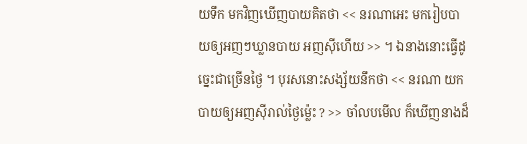យទឹក មកវិញឃើញបាយគិតថា << នរណាអេះ មករៀបបាយឲ្យអញៗឃ្លានបាយ អញស៊ីហើយ >> ។ ឯនាងនោះធ្វើដូច្នេះជាច្រើនថ្ងៃ ។ បុរសនោះសង្ស័យនឹកថា << នរណា យកបាយឲ្យអញស៊ីរាល់ថ្ងៃម្ល៉េះ ? >> ចាំលបមើល ក៏ឃើញនាងដ៏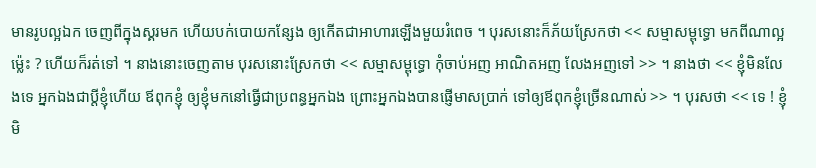មានរូបល្អឯក ចេញពីក្នុងស្គរមក ហើយបក់បោយកន្សែង ឲ្យកើតជាអាហារឡើងមួយរំពេច ។ បុរសនោះក៏ភ័យស្រែកថា << សម្មាសម្ពុទ្ធោ មកពីណាល្អម្ល៉េះ ? ហើយក៏រត់ទៅ ។ នាងនោះចេញតាម បុរសនោះស្រែកថា << សម្មាសម្ពុទ្ធោ កុំចាប់អញ អាណិតអញ លែងអញទៅ >> ។ នាងថា << ខ្ញុំមិនលែងទេ អ្នកឯងជាប្ដីខ្ញុំហើយ ឪពុកខ្ញុំ ឲ្យខ្ញុំមកនៅធ្វើជាប្រពន្ធអ្នកឯង ព្រោះអ្នកឯងបានផ្ញើមាសប្រាក់ ទៅឲ្យឪពុកខ្ញុំច្រើនណាស់ >> ។ បុរសថា << ទេ ! ខ្ញុំមិ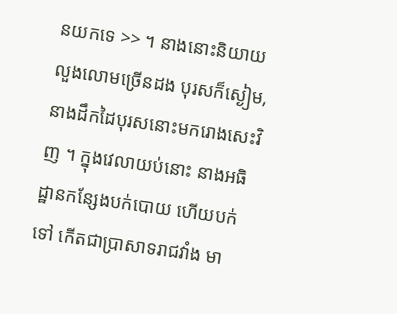នយកទេ >> ។ នាងនោះនិយាយលួងលោមច្រើនដង បុរសក៏ស្ងៀម, នាងដឹកដៃបុរសនោះមករោងសេះវិញ ។ ក្នុងវេលាយប់នោះ នាងអធិដ្ឋានកន្សែងបក់បោយ ហើយបក់ទៅ កើតជាប្រាសាទរាជវាំង មា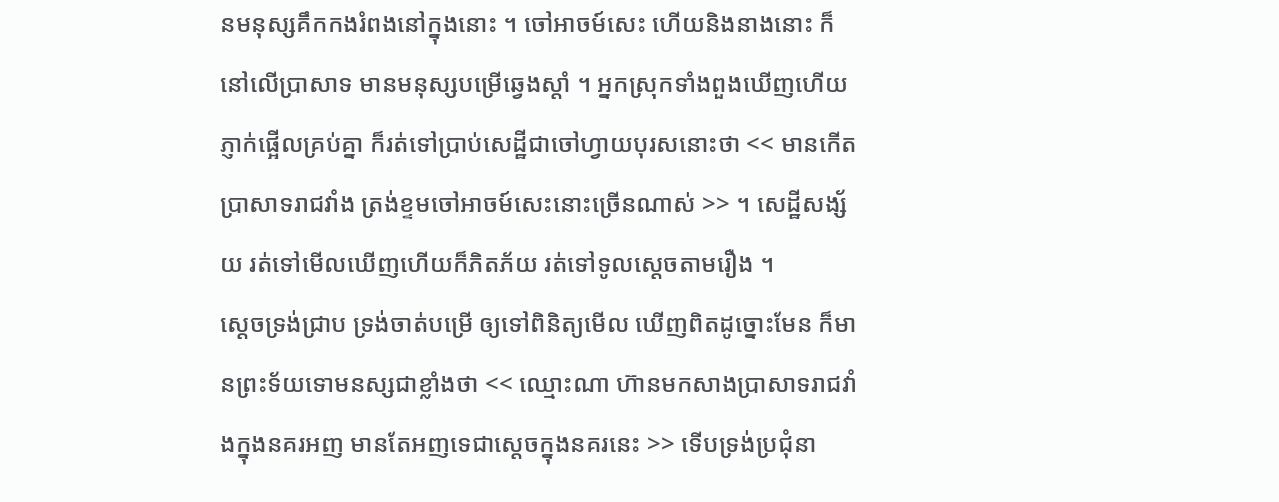នមនុស្សគឹកកងរំពងនៅក្នុងនោះ ។ ចៅអាចម៍សេះ ហើយនិងនាងនោះ ក៏នៅលើប្រាសាទ មានមនុស្សបម្រើឆ្វេងស្ដាំ ។ អ្នកស្រុកទាំងពួងឃើញហើយ ភ្ញាក់ផ្អើលគ្រប់គ្នា ក៏រត់ទៅប្រាប់សេដ្ឋីជាចៅហ្វាយបុរសនោះថា << មានកើតប្រាសាទរាជវាំង ត្រង់ខ្ទមចៅអាចម៍សេះនោះច្រើនណាស់ >> ។ សេដ្ឋីសង្ស័យ រត់ទៅមើលឃើញហើយក៏ភិតភ័យ រត់ទៅទូលស្ដេចតាមរឿង ។
ស្ដេចទ្រង់ជ្រាប ទ្រង់ចាត់បម្រើ ឲ្យទៅពិនិត្យមើល ឃើញពិតដូច្នោះមែន ក៏មានព្រះទ័យទោមនស្សជាខ្លាំងថា << ឈ្មោះណា ហ៊ានមកសាងប្រាសាទរាជវាំងក្នុងនគរអញ មានតែអញទេជាស្ដេចក្នុងនគរនេះ >> ទើបទ្រង់ប្រជុំនា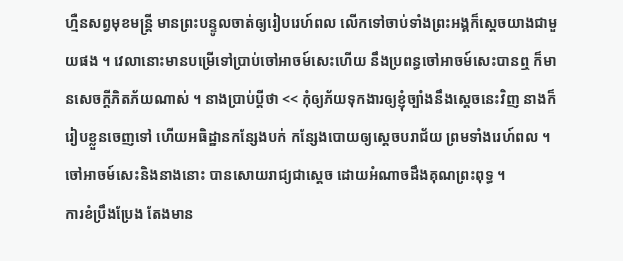ហ្មឺនសព្វមុខមន្រ្តី មានព្រះបន្ទូលចាត់ឲ្យរៀបរេហ៍ពល លើកទៅចាប់ទាំងព្រះអង្គក៏ស្ដេចយាងជាមួយផង ។ វេលានោះមានបម្រើទៅប្រាប់ចៅអាចម៍សេះហើយ នឹងប្រពន្ធចៅអាចម៍សេះបានឮ ក៏មានសេចក្ដីភិតភ័យណាស់ ។ នាងប្រាប់ប្ដីថា << កុំឲ្យភ័យទុកងារឲ្យខ្ញុំច្បាំងនឹងស្ដេចនេះវិញ នាងក៏រៀបខ្លួនចេញទៅ ហើយអធិដ្ឋានកន្សែងបក់ កន្សែងបោយឲ្យស្ដេចបរាជ័យ ព្រមទាំងរេហ៍ពល ។
ចៅអាចម៍សេះនិងនាងនោះ បានសោយរាជ្យជាស្ដេច ដោយអំណាចដឹងគុណព្រះពុទ្ធ ។
ការខំប្រឹងប្រែង តែងមាន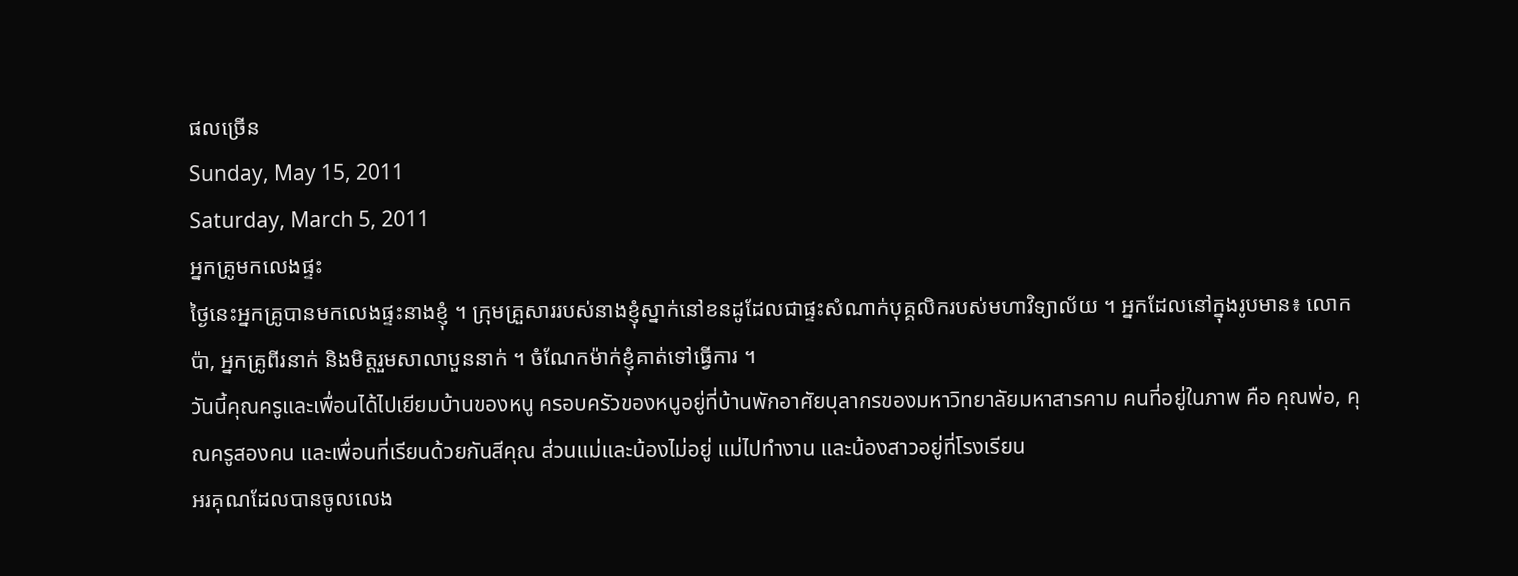ផលច្រើន
Sunday, May 15, 2011
Saturday, March 5, 2011
អ្នកគ្រូមកលេងផ្ទះ
ថ្ងៃនេះអ្នកគ្រូបានមកលេងផ្ទះនាងខ្ញុំ ។ ក្រុមគ្រួសាររបស់នាងខ្ញុំស្នាក់នៅខនដូដែលជាផ្ទះសំណាក់បុគ្គលិករបស់មហាវិទ្យាល័យ ។ អ្នកដែលនៅក្នុងរូបមាន៖ លោកប៉ា, អ្នកគ្រូពីរនាក់ និងមិត្តរួមសាលាបួននាក់ ។ ចំណែកម៉ាក់ខ្ញុំគាត់ទៅធ្វើការ ។
วันนี้คุณครูและเพื่อนได้ไปเยียมบ้านของหนู ครอบครัวของหนูอยู่ที่บ้านพักอาศัยบุลากรของมหาวิทยาลัยมหาสารคาม คนที่อยู่ในภาพ คือ คุณพ่อ, คุณครูสองคน และเพื่อนที่เรียนด้วยกันสีคุณ ส่วนแม่และน้องไม่อยู่ แม่ไปทำงาน และน้องสาวอยู่ที่โรงเรียน
អរគុណដែលបានចូលលេង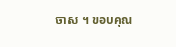ចាស ។ ขอบคุณ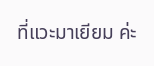ที่แวะมาเยียม ค่ะ